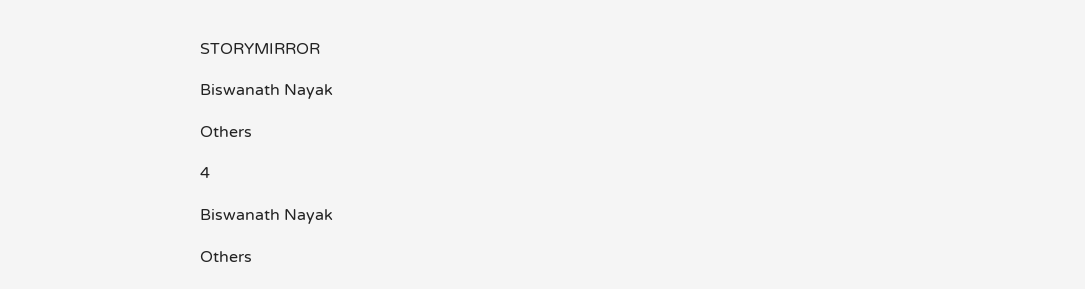STORYMIRROR

Biswanath Nayak

Others

4

Biswanath Nayak

Others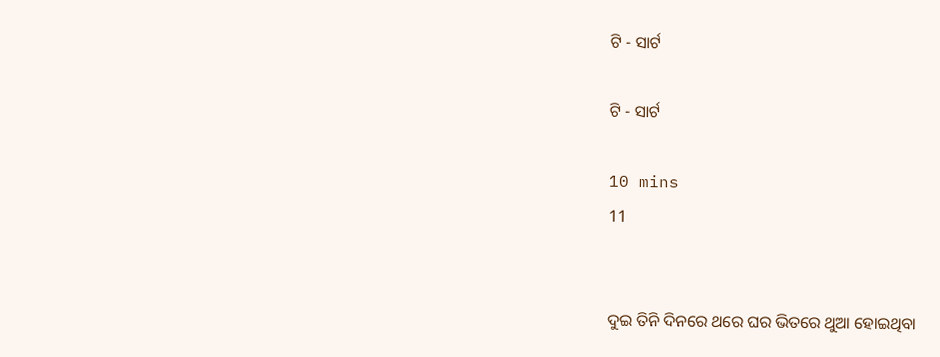ଟି - ସାର୍ଟ

ଟି - ସାର୍ଟ

10 mins
11


ଦୁଇ ତିନି ଦିନରେ ଥରେ ଘର ଭିତରେ ଥୁଆ ହୋଇଥିବା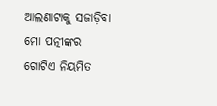ଆଲଣାଟାକୁ ସଜାଡ଼ିବା ମୋ ପତ୍ନୀଙ୍କର ଗୋଟିଏ ନିୟମିତ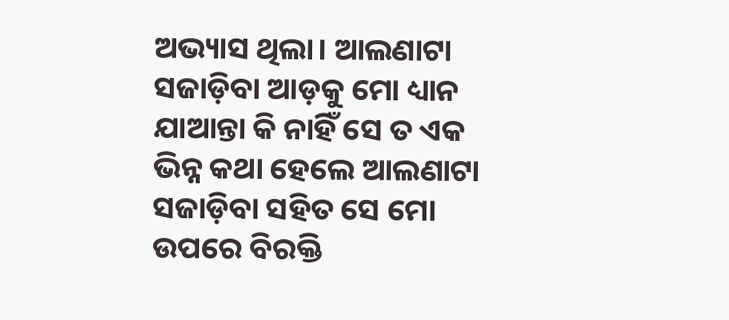ଅଭ୍ୟାସ ଥିଲା। ଆଲଣାଟା ସଜାଡ଼ିବା ଆଡ଼କୁ ମୋ ଧ୍ୟାନ ଯାଆନ୍ତା କି ନାହିଁ ସେ ତ ଏକ ଭିନ୍ନ କଥା ହେଲେ ଆଲଣାଟା ସଜାଡ଼ିବା ସହିତ ସେ ମୋ ଉପରେ ବିରକ୍ତି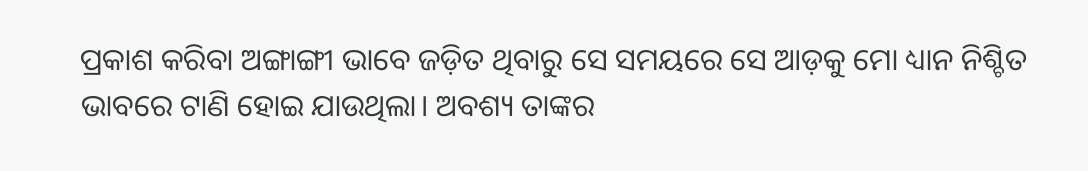ପ୍ରକାଶ କରିବା ଅଙ୍ଗାଙ୍ଗୀ ଭାବେ ଜଡ଼ିତ ଥିବାରୁ ସେ ସମୟରେ ସେ ଆଡ଼କୁ ମୋ ଧ୍ୟାନ ନିଶ୍ଚିତ ଭାବରେ ଟାଣି ହୋଇ ଯାଉଥିଲା। ଅବଶ୍ୟ ତାଙ୍କର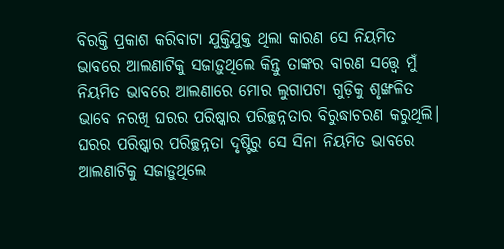ବିରକ୍ତି ପ୍ରକାଶ କରିବାଟା ଯୁକ୍ତିଯୁକ୍ତ ଥିଲା କାରଣ ସେ ନିୟମିତ ଭାବରେ ଆଲଣାଟିକୁ ସଜାଡ଼ୁଥିଲେ କିନ୍ତୁ ତାଙ୍କର ବାରଣ ସତ୍ତ୍ୱେ ମୁଁ ନିୟମିତ ଭାବରେ ଆଲଣାରେ ମୋର ଲୁଗାପଟା ଗୁଡ଼ିକୁ ଶୃଙ୍ଖଳିତ ଭାବେ ନରଖି ଘରର ପରିଷ୍କାର ପରିଚ୍ଛନ୍ନତାର ବିରୁଦ୍ଧାଚରଣ କରୁଥିଲି। ଘରର ପରିଷ୍କାର ପରିଚ୍ଛନ୍ନତା ଦୃଷ୍ଟିରୁ ସେ ସିନା ନିୟମିତ ଭାବରେ ଆଲଣାଟିକୁ ସଜାଡ଼ୁଥିଲେ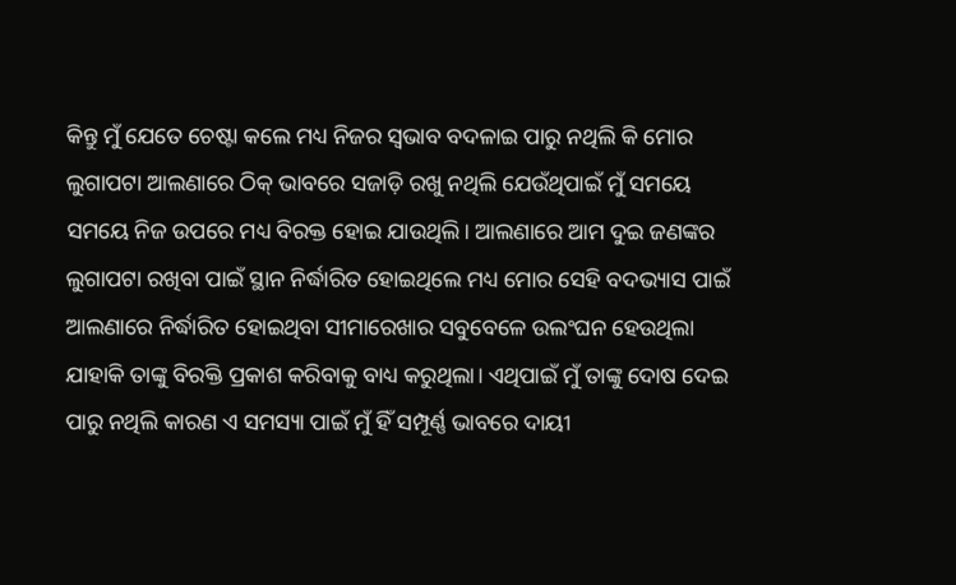କିନ୍ତୁ ମୁଁ ଯେତେ ଚେଷ୍ଟା କଲେ ମଧ୍ୟ ନିଜର ସ୍ଵଭାବ ବଦଳାଇ ପାରୁ ନଥିଲି କି ମୋର ଲୁଗାପଟା ଆଲଣାରେ ଠିକ୍ ଭାବରେ ସଜାଡ଼ି ରଖୁ ନଥିଲି ଯେଉଁଥିପାଇଁ ମୁଁ ସମୟେ ସମୟେ ନିଜ ଉପରେ ମଧ୍ୟ ବିରକ୍ତ ହୋଇ ଯାଉଥିଲି। ଆଲଣାରେ ଆମ ଦୁଇ ଜଣଙ୍କର ଲୁଗାପଟା ରଖିବା ପାଇଁ ସ୍ଥାନ ନିର୍ଦ୍ଧାରିତ ହୋଇଥିଲେ ମଧ୍ୟ ମୋର ସେହି ବଦଭ୍ୟାସ ପାଇଁ ଆଲଣାରେ ନିର୍ଦ୍ଧାରିତ ହୋଇଥିବା ସୀମାରେଖାର ସବୁବେଳେ ଉଲଂଘନ ହେଉଥିଲା ଯାହାକି ତାଙ୍କୁ ବିରକ୍ତି ପ୍ରକାଶ କରିବାକୁ ବାଧ୍ୟ କରୁଥିଲା। ଏଥିପାଇଁ ମୁଁ ତାଙ୍କୁ ଦୋଷ ଦେଇ ପାରୁ ନଥିଲି କାରଣ ଏ ସମସ୍ୟା ପାଇଁ ମୁଁ ହିଁ ସମ୍ପୂର୍ଣ୍ଣ ଭାବରେ ଦାୟୀ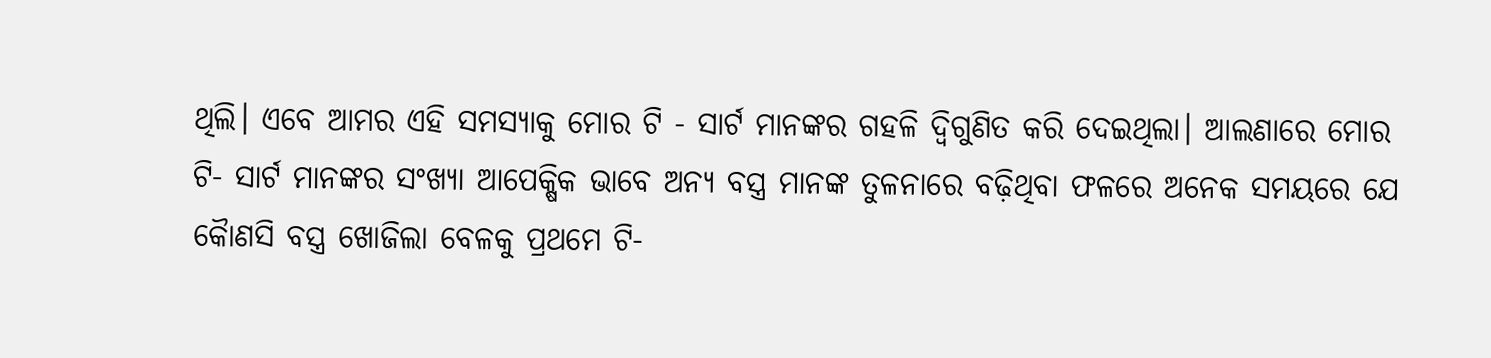ଥିଲି। ଏବେ ଆମର ଏହି ସମସ୍ୟାକୁ ମୋର ଟି - ସାର୍ଟ ମାନଙ୍କର ଗହଳି ଦ୍ଵିଗୁଣିତ କରି ଦେଇଥିଲା। ଆଲଣାରେ ମୋର ଟି- ସାର୍ଟ ମାନଙ୍କର ସଂଖ୍ୟା ଆପେକ୍ଷିକ ଭାବେ ଅନ୍ୟ ବସ୍ତ୍ର ମାନଙ୍କ ତୁଳନାରେ ବଢ଼ିଥିବା ଫଳରେ ଅନେକ ସମୟରେ ଯେ କୋୖଣସି ବସ୍ତ୍ର ଖୋଜିଲା ବେଳକୁ ପ୍ରଥମେ ଟି-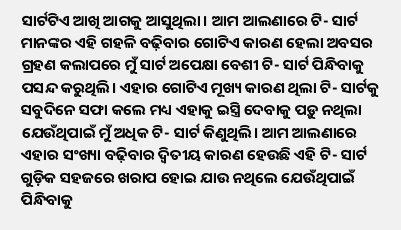ସାର୍ଟଟିଏ ଆଖି ଆଗକୁ ଆସୁଥିଲା। ଆମ ଆଲଣାରେ ଟି- ସାର୍ଟ ମାନଙ୍କର ଏହି ଗହଳି ବଢ଼ିବାର ଗୋଟିଏ କାରଣ ହେଲା ଅବସର ଗ୍ରହଣ କଲାପରେ ମୁଁ ସାର୍ଟ ଅପେକ୍ଷା ବେଶୀ ଟି- ସାର୍ଟ ପିନ୍ଧିବାକୁ ପସନ୍ଦ କରୁଥିଲି। ଏହାର ଗୋଟିଏ ମୂଖ୍ୟ କାରଣ ଥିଲା ଟି- ସାର୍ଟକୁ ସବୁଦିନେ ସଫା କଲେ ମଧ୍ୟ ଏହାକୁ ଇସ୍ତ୍ରି ଦେବାକୁ ପଡ଼ୁ ନଥିଲା ଯେଉଁଥିପାଇଁ ମୁଁ ଅଧିକ ଟି- ସାର୍ଟ କିଣୁଥିଲି। ଆମ ଆଲଣାରେ ଏହାର ସଂଖ୍ୟା ବଢ଼ିବାର ଦ୍ଵିତୀୟ କାରଣ ହେଉଛି ଏହି ଟି- ସାର୍ଟ ଗୁଡ଼ିକ ସହଜରେ ଖରାପ ହୋଇ ଯାଉ ନଥିଲେ ଯେଉଁଥିପାଇଁ ପିନ୍ଧିବାକୁ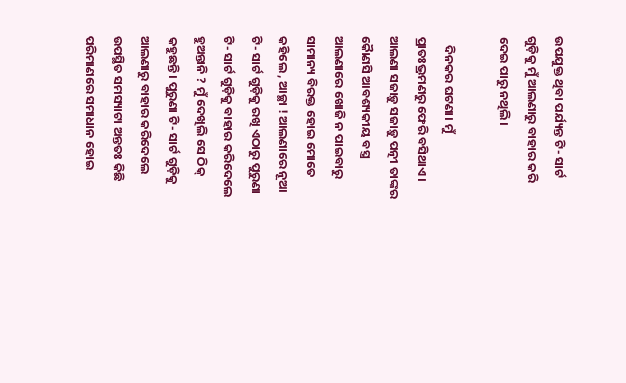ଉପଯୁକ୍ତ ଥିବା ପର୍ଯ୍ୟନ୍ତ ଟି- ସାର୍ଟ ଗୁଡ଼ିକୁ ମୁଁ ଆଲଣାରୁ ବାହାର କରି ଦେଇ ପାରୁ ନଥିଲି।

   ଦିନକର ଘଟଣା। ମୁଁ ପ୍ରାତଃଭ୍ରମଣରୁ ଫେରି ବସିଥାଏ। ଆଲଣା ସଜାଡ଼ୁ ସଜାଡ଼ୁ ପତ୍ନୀ ତାଙ୍କର କୋୖଣସି ଆବଶ୍ୟକୀୟ ବସ୍ତ୍ର ଆଲଣାରେ ଖୋଜି ନ ପାଇବାରୁ ସାମାନ୍ୟ ବିରକ୍ତ ହୋଇ ମୋତେ କହିଲେ , ଆଚ୍ଛା ! ଆଲଣାରେ ନୂଆ ଟି- ସାର୍ଟ ଗୁଡ଼ିକୁ ରଖି ଏଠାରୁ ପୁରୁଣା ଟି- ସାର୍ଟ ଗୁଡ଼ିକୁ ବାହାର କରିଦେଲେ ହୁଅନ୍ତାନି ? ମୁଁ ଦେଖିଲି ସେ ଠିକ୍ କହୁଛନ୍ତି। ପୁରୁଣା ଟି- ସାର୍ଟ ଗୁଡ଼ିକୁ ଆଲଣାରୁ ବାହାର କରିଦେଲେ ଉପସ୍ଥିତ ସମସ୍ୟାଟା ଅନ୍ତତଃ କିଛି ପରିମାଣରେ ସମାଧାନ ହୋଇ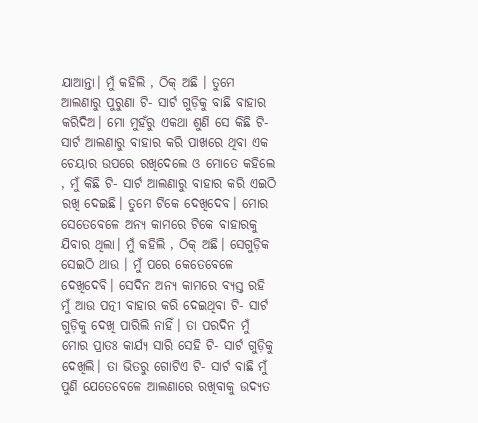ଯାଆନ୍ତା। ମୁଁ କହିଲି , ଠିକ୍ ଅଛି । ତୁମେ ଆଲଣାରୁ ପୁରୁଣା ଟି- ସାର୍ଟ ଗୁଡ଼ିକୁ ବାଛି ବାହାର କରିଦିଅ। ମୋ ମୁହଁରୁ ଏକଥା ଶୁଣି ସେ କିଛି ଟି- ସାର୍ଟ ଆଲଣାରୁ ବାହାର କରି ପାଖରେ ଥିବା ଏକ ଚେୟାର ଉପରେ ରଖିଦେଲେ ଓ ମୋତେ କହିଲେ , ମୁଁ କିଛି ଟି- ସାର୍ଟ ଆଲଣାରୁ ବାହାର କରି ଏଇଠି ରଖି ଦେଇଛି। ତୁମେ ଟିକେ ଦେଖିଦେବ। ମୋର ସେତେବେଳେ ଅନ୍ୟ କାମରେ ଟିକେ ବାହାରକୁ ଯିବାର ଥିଲା। ମୁଁ କହିଲି , ଠିକ୍ ଅଛି। ସେଗୁଡ଼ିକ ସେଇଠି ଥାଉ । ମୁଁ ପରେ କେତେବେଳେ ଦେଖିଦେବି। ସେଦିନ ଅନ୍ୟ କାମରେ ବ୍ୟସ୍ତ ରହି ମୁଁ ଆଉ ପତ୍ନୀ ବାହାର କରି ଦେଇଥିବା ଟି- ସାର୍ଟ ଗୁଡ଼ିକୁ ଦେଖି ପାରିଲି ନାହିଁ। ତା ପରଦିନ ମୁଁ ମୋର ପ୍ରାତଃ କାର୍ଯ୍ୟ ସାରି ସେହି ଟି- ସାର୍ଟ ଗୁଡ଼ିକୁ ଦେଖିଲି। ତା ଭିତରୁ ଗୋଟିଏ ଟି- ସାର୍ଟ ବାଛି ମୁଁ ପୁଣି ଯେତେବେଳେ ଆଲଣାରେ ରଖିବାକୁ ଉଦ୍ୟତ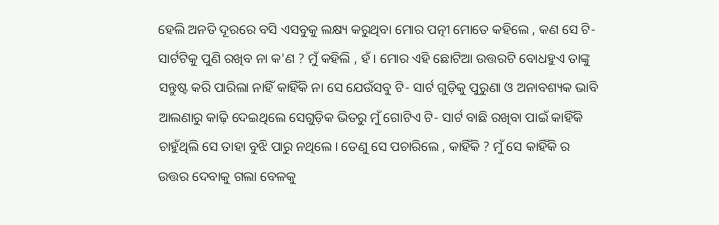ହେଲି ଅନତି ଦୂରରେ ବସି ଏସବୁକୁ ଲକ୍ଷ୍ୟ କରୁଥିବା ମୋର ପତ୍ନୀ ମୋତେ କହିଲେ , କଣ ସେ ଟି- ସାର୍ଟଟିକୁ ପୁଣି ରଖିବ ନା କ'ଣ ? ମୁଁ କହିଲି , ହଁ। ମୋର ଏହି ଛୋଟିଆ ଉତ୍ତରଟି ବୋଧହୁଏ ତାଙ୍କୁ ସନ୍ତୁଷ୍ଟ କରି ପାରିଲା ନାହିଁ କାହିଁକି ନା ସେ ଯେଉଁସବୁ ଟି- ସାର୍ଟ ଗୁଡ଼ିକୁ ପୁରୁଣା ଓ ଅନାବଶ୍ୟକ ଭାବି ଆଲଣାରୁ କାଢ଼ି ଦେଇଥିଲେ ସେଗୁଡ଼ିକ ଭିତରୁ ମୁଁ ଗୋଟିଏ ଟି- ସାର୍ଟ ବାଛି ରଖିବା ପାଇଁ କାହିଁକି ଚାହୁଁଥିଲି ସେ ତାହା ବୁଝି ପାରୁ ନଥିଲେ। ତେଣୁ ସେ ପଚାରିଲେ , କାହିଁକି ? ମୁଁ ସେ କାହିଁକି ର ଉତ୍ତର ଦେବାକୁ ଗଲା ବେଳକୁ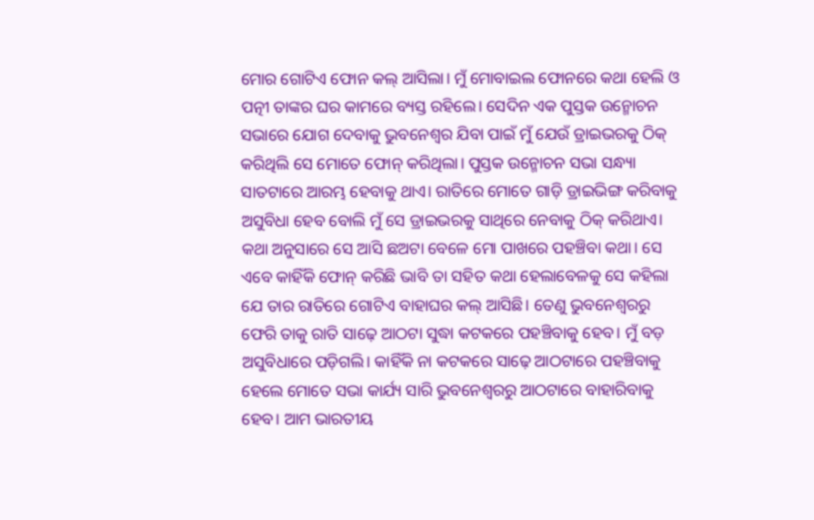ମୋର ଗୋଟିଏ ଫୋନ କଲ୍ ଆସିଲା। ମୁଁ ମୋବାଇଲ ଫୋନରେ କଥା ହେଲି ଓ ପତ୍ନୀ ତାଙ୍କର ଘର କାମରେ ବ୍ୟସ୍ତ ରହିଲେ। ସେଦିନ ଏକ ପୁସ୍ତକ ଉନ୍ମୋଚନ ସଭାରେ ଯୋଗ ଦେବାକୁ ଭୁବନେଶ୍ଵର ଯିବା ପାଇଁ ମୁଁ ଯେଉଁ ଡ୍ରାଇଭରକୁ ଠିକ୍ କରିଥିଲି ସେ ମୋତେ ଫୋନ୍ କରିଥିଲା। ପୁସ୍ତକ ଉନ୍ମୋଚନ ସଭା ସନ୍ଧ୍ୟା ସାତଟାରେ ଆରମ୍ଭ ହେବାକୁ ଥାଏ। ରାତିରେ ମୋତେ ଗାଡ଼ି ଡ୍ରାଇଭିଙ୍ଗ କରିବାକୁ ଅସୁବିଧା ହେବ ବୋଲି ମୁଁ ସେ ଡ୍ରାଇଭରକୁ ସାଥିରେ ନେବାକୁ ଠିକ୍ କରିଥାଏ। କଥା ଅନୁସାରେ ସେ ଆସି ଛଅଟା ବେଳେ ମୋ ପାଖରେ ପହଞ୍ଚିବା କଥା। ସେ ଏବେ କାହିଁକି ଫୋନ୍ କରିଛି ଭାବି ତା ସହିତ କଥା ହେଲାବେଳକୁ ସେ କହିଲା ଯେ ତାର ରାତିରେ ଗୋଟିଏ ବାହାଘର କଲ୍ ଆସିଛି। ତେଣୁ ଭୁବନେଶ୍ୱରରୁ ଫେରି ତାକୁ ରାତି ସାଢ଼େ ଆଠଟା ସୁଦ୍ଧା କଟକରେ ପହଞ୍ଚିବାକୁ ହେବ। ମୁଁ ବଡ଼ ଅସୁବିଧାରେ ପଡ଼ିଗଲି। କାହିଁକି ନା କଟକରେ ସାଢ଼େ ଆଠଟାରେ ପହଞ୍ଚିବାକୁ ହେଲେ ମୋତେ ସଭା କାର୍ଯ୍ୟ ସାରି ଭୁବନେଶ୍ୱରରୁ ଆଠଟାରେ ବାହାରିବାକୁ ହେବ। ଆମ ଭାରତୀୟ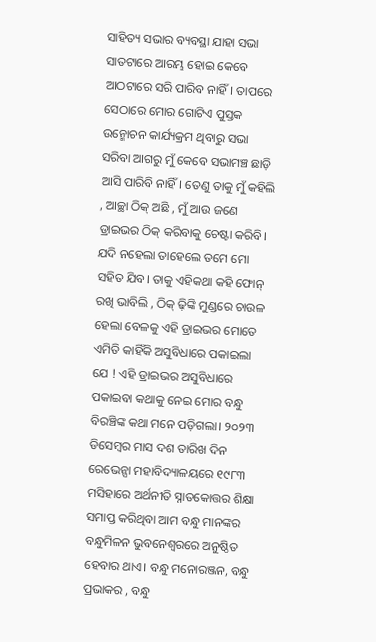ସାହିତ୍ୟ ସଭାର ବ୍ୟବସ୍ଥା ଯାହା ସଭା ସାତଟାରେ ଆରମ୍ଭ ହୋଇ କେବେ ଆଠଟାରେ ସରି ପାରିବ ନାହିଁ। ତାପରେ ସେଠାରେ ମୋର ଗୋଟିଏ ପୁସ୍ତକ ଉନ୍ମୋଚନ କାର୍ଯ୍ୟକ୍ରମ ଥିବାରୁ ସଭା ସରିବା ଆଗରୁ ମୁଁ କେବେ ସଭାମଞ୍ଚ ଛାଡ଼ି ଆସି ପାରିବି ନାହିଁ। ତେଣୁ ତାକୁ ମୁଁ କହିଲି , ଆଚ୍ଛା ଠିକ୍ ଅଛି , ମୁଁ ଆଉ ଜଣେ ଡ୍ରାଇଭର ଠିକ୍ କରିବାକୁ ଚେଷ୍ଟା କରିବି। ଯଦି ନହେଲା ତାହେଲେ ତମେ ମୋ ସହିତ ଯିବ। ତାକୁ ଏହିକଥା କହି ଫୋନ୍ ରଖି ଭାବିଲି , ଠିକ୍ ଢ଼ିଙ୍କି ମୁଣ୍ଡରେ ଚାଉଳ ହେଲା ବେଳକୁ ଏହି ଡ୍ରାଇଭର ମୋତେ ଏମିତି କାହିଁକି ଅସୁବିଧାରେ ପକାଇଲା ଯେ ! ଏହି ଡ୍ରାଇଭର ଅସୁବିଧାରେ ପକାଇବା କଥାକୁ ନେଇ ମୋର ବନ୍ଧୁ ବିରଞ୍ଚିଙ୍କ କଥା ମନେ ପଡ଼ିଗଲା। ୨୦୨୩ ଡିସେମ୍ବର ମାସ ଦଶ ତାରିଖ ଦିନ ରେଭେନ୍ସା ମହାବିଦ୍ୟାଳୟରେ ୧୯୮୩ ମସିହାରେ ଅର୍ଥନୀତି ସ୍ନାତକୋତ୍ତର ଶିକ୍ଷା ସମାପ୍ତ କରିଥିବା ଆମ ବନ୍ଧୁ ମାନଙ୍କର ବନ୍ଧୁମିଳନ ଭୁବନେଶ୍ୱରରେ ଅନୁଷ୍ଠିତ ହେବାର ଥାଏ। ବନ୍ଧୁ ମନୋରଞ୍ଜନ, ବନ୍ଧୁ ପ୍ରଭାକର , ବନ୍ଧୁ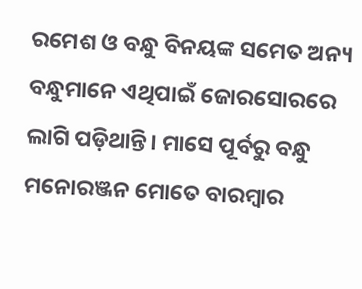ରମେଶ ଓ ବନ୍ଧୁ ବିନୟଙ୍କ ସମେତ ଅନ୍ୟ ବନ୍ଧୁମାନେ ଏଥିପାଇଁ ଜୋରସୋରରେ ଲାଗି ପଡ଼ିଥାନ୍ତି। ମାସେ ପୂର୍ବରୁ ବନ୍ଧୁ ମନୋରଞ୍ଜନ ମୋତେ ବାରମ୍ୱାର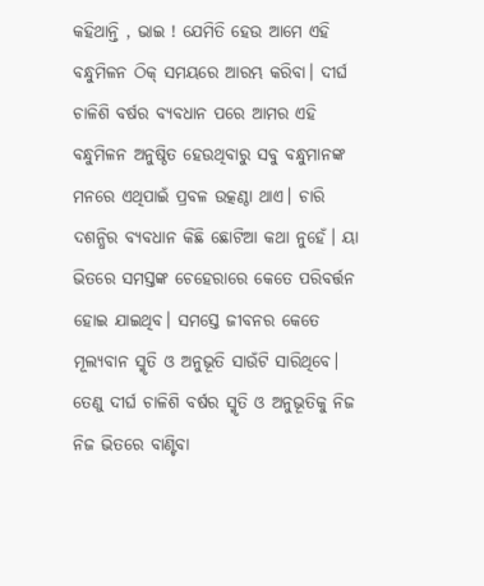କହିଥାନ୍ତି , ଭାଇ ! ଯେମିତି ହେଉ ଆମେ ଏହି ବନ୍ଧୁମିଳନ ଠିକ୍ ସମୟରେ ଆରମ୍ଭ କରିବା। ଦୀର୍ଘ ଚାଳିଶି ବର୍ଷର ବ୍ୟବଧାନ ପରେ ଆମର ଏହି ବନ୍ଧୁମିଳନ ଅନୁଷ୍ଠିତ ହେଉଥିବାରୁ ସବୁ ବନ୍ଧୁମାନଙ୍କ ମନରେ ଏଥିପାଇଁ ପ୍ରବଳ ଉତ୍କଣ୍ଠା ଥାଏ। ଚାରି ଦଶନ୍ଧିର ବ୍ୟବଧାନ କିଛି ଛୋଟିଆ କଥା ନୁହେଁ। ୟା ଭିତରେ ସମସ୍ତଙ୍କ ଚେହେରାରେ କେତେ ପରିବର୍ତ୍ତନ ହୋଇ ଯାଇଥିବ। ସମସ୍ତେ ଜୀବନର କେତେ ମୂଲ୍ୟବାନ ସ୍ମୃତି ଓ ଅନୁଭୂତି ସାଉଁଟି ସାରିଥିବେ। ତେଣୁ ଦୀର୍ଘ ଚାଳିଶି ବର୍ଷର ସ୍ମୃତି ଓ ଅନୁଭୂତିକୁ ନିଜ ନିଜ ଭିତରେ ବାଣ୍ଟିବା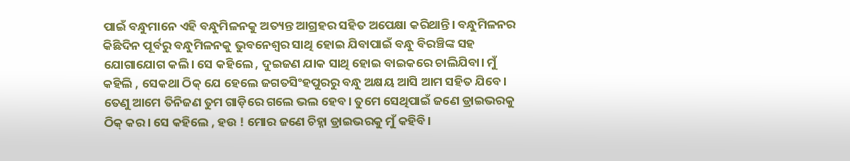ପାଇଁ ବନ୍ଧୁମାନେ ଏହି ବନ୍ଧୁମିଳନକୁ ଅତ୍ୟନ୍ତ ଆଗ୍ରହର ସହିତ ଅପେକ୍ଷା କରିଥାନ୍ତି। ବନ୍ଧୁମିଳନର କିଛିଦିନ ପୂର୍ବରୁ ବନ୍ଧୁମିଳନକୁ ଭୁବନେଶ୍ବର ସାଥି ହୋଇ ଯିବାପାଇଁ ବନ୍ଧୁ ବିରଞ୍ଚିଙ୍କ ସହ ଯୋଗାଯୋଗ କଲି। ସେ କହିଲେ , ଦୁଇଜଣ ଯାକ ସାଥି ହୋଇ ବାଇକରେ ଚାଲିଯିବା। ମୁଁ କହିଲି , ସେକଥା ଠିକ୍ ଯେ ହେଲେ ଜଗତସିଂହପୁରରୁ ବନ୍ଧୁ ଅକ୍ଷୟ ଆସି ଆମ ସହିତ ଯିବେ। ତେଣୁ ଆମେ ତିନିଜଣ ତୁମ ଗାଡ଼ିରେ ଗଲେ ଭଲ ହେବ। ତୁମେ ସେଥିପାଇଁ ଜଣେ ଡ୍ରାଇଭରକୁ ଠିକ୍ କର। ସେ କହିଲେ , ହଉ ! ମୋର ଜଣେ ଚିହ୍ନା ଡ୍ରାଇଭରକୁ ମୁଁ କହିବି।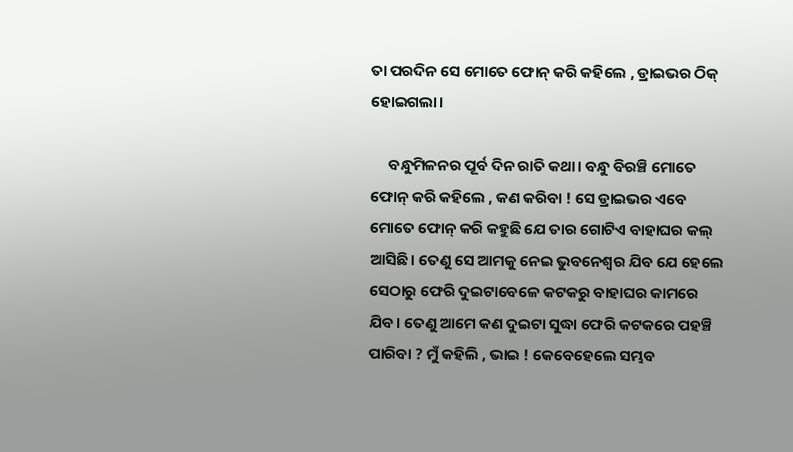ତା ପରଦିନ ସେ ମୋତେ ଫୋନ୍ କରି କହିଲେ , ଡ୍ରାଇଭର ଠିକ୍ ହୋଇଗଲା।

     ବନ୍ଧୁମିଳନର ପୂର୍ବ ଦିନ ରାତି କଥା। ବନ୍ଧୁ ବିରଞ୍ଚି ମୋତେ ଫୋନ୍ କରି କହିଲେ , କଣ କରିବା ! ସେ ଡ୍ରାଇଭର ଏବେ ମୋତେ ଫୋନ୍ କରି କହୁଛି ଯେ ତାର ଗୋଟିଏ ବାହାଘର କଲ୍ ଆସିଛି। ତେଣୁ ସେ ଆମକୁ ନେଇ ଭୁବନେଶ୍ଵର ଯିବ ଯେ ହେଲେ ସେଠାରୁ ଫେରି ଦୁଇଟାବେଳେ କଟକରୁ ବାହାଘର କାମରେ ଯିବ। ତେଣୁ ଆମେ କଣ ଦୁଇଟା ସୁଦ୍ଧା ଫେରି କଟକରେ ପହଞ୍ଚି ପାରିବା ? ମୁଁ କହିଲି , ଭାଇ ! କେବେହେଲେ ସମ୍ଭବ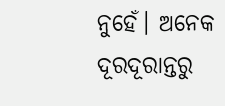ନୁହେଁ। ଅନେକ ଦୂରଦୂରାନ୍ତରୁ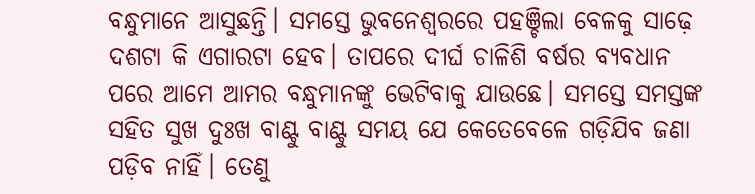ବନ୍ଧୁମାନେ ଆସୁଛନ୍ତି। ସମସ୍ତେ ଭୁବନେଶ୍ୱରରେ ପହଞ୍ଚିଲା ବେଳକୁ ସାଢ଼େ ଦଶଟା କି ଏଗାରଟା ହେବ। ତାପରେ ଦୀର୍ଘ ଚାଳିଶି ବର୍ଷର ବ୍ୟବଧାନ ପରେ ଆମେ ଆମର ବନ୍ଧୁମାନଙ୍କୁ ଭେଟିବାକୁ ଯାଉଛେ। ସମସ୍ତେ ସମସ୍ତଙ୍କ ସହିତ ସୁଖ ଦୁଃଖ ବାଣ୍ଟୁ ବାଣ୍ଟୁ ସମୟ ଯେ କେତେବେଳେ ଗଡ଼ିଯିବ ଜଣା ପଡ଼ିବ ନାହିଁ। ତେଣୁ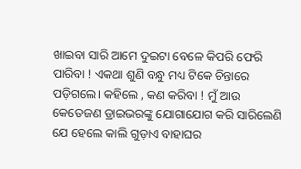ଖାଇବା ସାରି ଆମେ ଦୁଇଟା ବେଳେ କିପରି ଫେରି ପାରିବା ! ଏକଥା ଶୁଣି ବନ୍ଧୁ ମଧ୍ୟ ଟିକେ ଚିନ୍ତାରେ ପଡ଼ିଗଲେ। କହିଲେ , କଣ କରିବା ! ମୁଁ ଆଉ କେତେଜଣ ଡ୍ରାଇଭରଙ୍କୁ ଯୋଗାଯୋଗ କରି ସାରିଲେଣି ଯେ ହେଲେ କାଲି ଗୁଡ଼ାଏ ବାହାଘର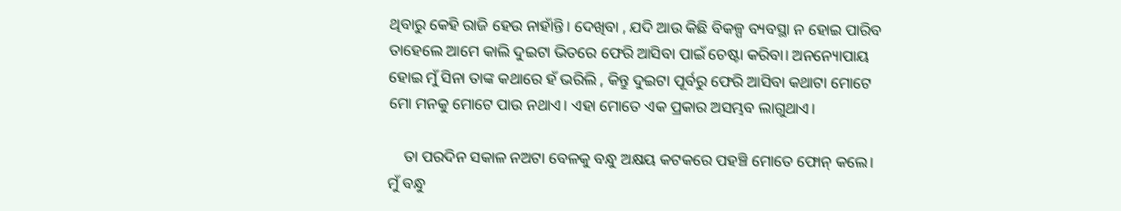ଥିବାରୁ କେହି ରାଜି ହେଉ ନାହାଁନ୍ତି। ଦେଖିବା , ଯଦି ଆଉ କିଛି ବିକଳ୍ପ ବ୍ୟବସ୍ଥା ନ ହୋଇ ପାରିବ ତାହେଲେ ଆମେ କାଲି ଦୁଇଟା ଭିତରେ ଫେରି ଆସିବା ପାଇଁ ଚେଷ୍ଟା କରିବା। ଅନନ୍ୟୋପାୟ ହୋଇ ମୁଁ ସିନା ତାଙ୍କ କଥାରେ ହଁ ଭରିଲି , କିନ୍ତୁ ଦୁଇଟା ପୂର୍ବରୁ ଫେରି ଆସିବା କଥାଟା ମୋଟେ ମୋ ମନକୁ ମୋଟେ ପାଉ ନଥାଏ। ଏହା ମୋତେ ଏକ ପ୍ରକାର ଅସମ୍ଭବ ଲାଗୁଥାଏ।

    ତା ପରଦିନ ସକାଳ ନଅଟା ବେଳକୁ ବନ୍ଧୁ ଅକ୍ଷୟ କଟକରେ ପହଞ୍ଚି ମୋତେ ଫୋନ୍ କଲେ। ମୁଁ ବନ୍ଧୁ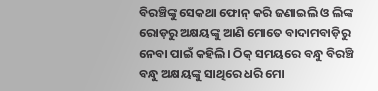ବିରଞ୍ଚିଙ୍କୁ ସେକଥା ଫୋନ୍ କରି ଜଣାଇଲି ଓ ଲିଙ୍କ ରୋଡ଼ରୁ ଅକ୍ଷୟଙ୍କୁ ଆଣି ମୋତେ ବାଦାମବାଡ଼ିରୁ ନେବା ପାଇଁ କହିଲି। ଠିକ୍ ସମୟରେ ବନ୍ଧୁ ବିରଞ୍ଚି ବନ୍ଧୁ ଅକ୍ଷୟଙ୍କୁ ସାଥିରେ ଧରି ମୋ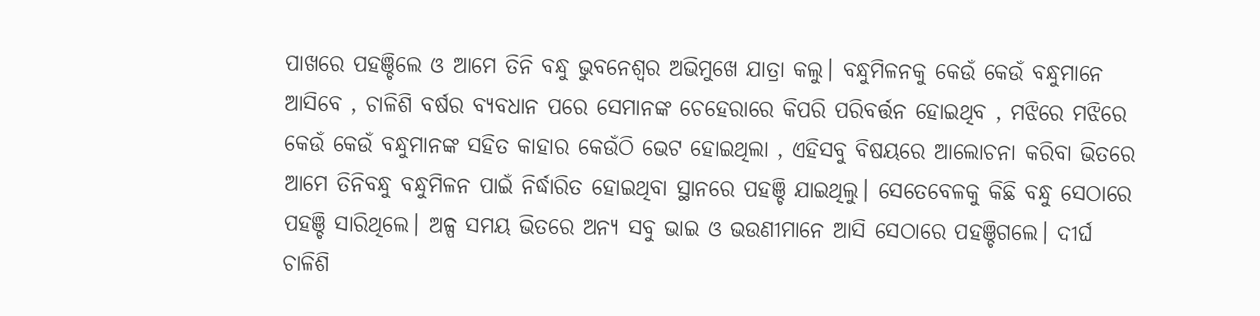ପାଖରେ ପହଞ୍ଚିଲେ ଓ ଆମେ ତିନି ବନ୍ଧୁ ଭୁବନେଶ୍ଵର ଅଭିମୁଖେ ଯାତ୍ରା କଲୁ। ବନ୍ଧୁମିଳନକୁ କେଉଁ କେଉଁ ବନ୍ଧୁମାନେ ଆସିବେ , ଚାଳିଶି ବର୍ଷର ବ୍ୟବଧାନ ପରେ ସେମାନଙ୍କ ଚେହେରାରେ କିପରି ପରିବର୍ତ୍ତନ ହୋଇଥିବ , ମଝିରେ ମଝିରେ କେଉଁ କେଉଁ ବନ୍ଧୁମାନଙ୍କ ସହିତ କାହାର କେଉଁଠି ଭେଟ ହୋଇଥିଲା , ଏହିସବୁ ବିଷୟରେ ଆଲୋଚନା କରିବା ଭିତରେ ଆମେ ତିନିବନ୍ଧୁ ବନ୍ଧୁମିଳନ ପାଇଁ ନିର୍ଦ୍ଧାରିତ ହୋଇଥିବା ସ୍ଥାନରେ ପହଞ୍ଚି ଯାଇଥିଲୁ। ସେତେବେଳକୁ କିଛି ବନ୍ଧୁ ସେଠାରେ ପହଞ୍ଚି ସାରିଥିଲେ। ଅଳ୍ପ ସମୟ ଭିତରେ ଅନ୍ୟ ସବୁ ଭାଇ ଓ ଭଉଣୀମାନେ ଆସି ସେଠାରେ ପହଞ୍ଚିଗଲେ। ଦୀର୍ଘ ଚାଳିଶି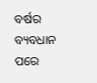ବର୍ଷର ବ୍ୟବଧାନ ପରେ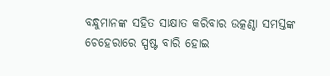ବନ୍ଧୁମାନଙ୍କ ସହିତ ସାକ୍ଷାତ କରିବାର ଉତ୍କଣ୍ଠା ସମସ୍ତଙ୍କ ଚେହେରାରେ ସ୍ପଷ୍ଟ ବାରି ହୋଇ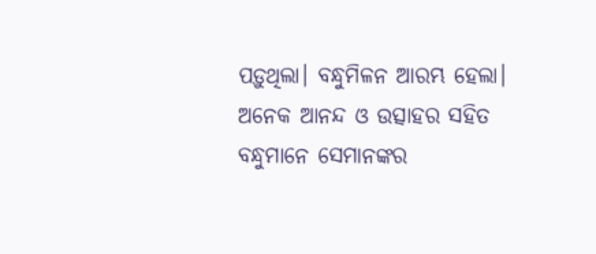ପଡ଼ୁଥିଲା। ବନ୍ଧୁମିଳନ ଆରମ୍ଭ ହେଲା। ଅନେକ ଆନନ୍ଦ ଓ ଉତ୍ସାହର ସହିତ ବନ୍ଧୁମାନେ ସେମାନଙ୍କର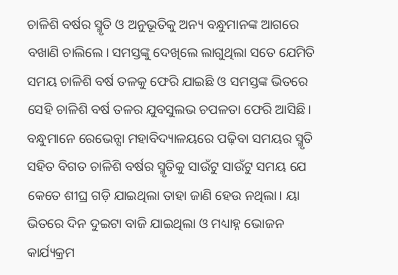ଚାଳିଶି ବର୍ଷର ସ୍ମୃତି ଓ ଅନୁଭୂତିକୁ ଅନ୍ୟ ବନ୍ଧୁମାନଙ୍କ ଆଗରେ ବଖାଣି ଚାଲିଲେ। ସମସ୍ତଙ୍କୁ ଦେଖିଲେ ଲାଗୁଥିଲା ସତେ ଯେମିତି ସମୟ ଚାଳିଶି ବର୍ଷ ତଳକୁ ଫେରି ଯାଇଛି ଓ ସମସ୍ତଙ୍କ ଭିତରେ ସେହି ଚାଳିଶି ବର୍ଷ ତଳର ଯୁବସୁଲଭ ଚପଳତା ଫେରି ଆସିଛି। ବନ୍ଧୁମାନେ ରେଭେନ୍ସା ମହାବିଦ୍ୟାଳୟରେ ପଢ଼ିବା ସମୟର ସ୍ମୃତି ସହିତ ବିଗତ ଚାଳିଶି ବର୍ଷର ସ୍ମୃତିକୁ ସାଉଁଟୁ ସାଉଁଟୁ ସମୟ ଯେ କେତେ ଶୀଘ୍ର ଗଡ଼ି ଯାଇଥିଲା ତାହା ଜାଣି ହେଉ ନଥିଲା। ୟା ଭିତରେ ଦିନ ଦୁଇଟା ବାଜି ଯାଇଥିଲା ଓ ମଧ୍ୟାହ୍ନ ଭୋଜନ କାର୍ଯ୍ୟକ୍ରମ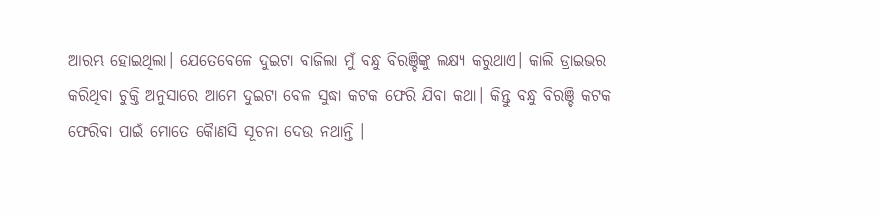ଆରମ୍ଭ ହୋଇଥିଲା। ଯେତେବେଳେ ଦୁଇଟା ବାଜିଲା ମୁଁ ବନ୍ଧୁ ବିରଞ୍ଚିଙ୍କୁ ଲକ୍ଷ୍ୟ କରୁଥାଏ। କାଲି ଡ୍ରାଇଭର କରିଥିବା ଚୁକ୍ତି ଅନୁସାରେ ଆମେ ଦୁଇଟା ବେଳ ସୁଦ୍ଧା କଟକ ଫେରି ଯିବା କଥା। କିନ୍ତୁ ବନ୍ଧୁ ବିରଞ୍ଚି କଟକ ଫେରିବା ପାଇଁ ମୋତେ କୋୖଣସି ସୂଚନା ଦେଉ ନଥାନ୍ତି ।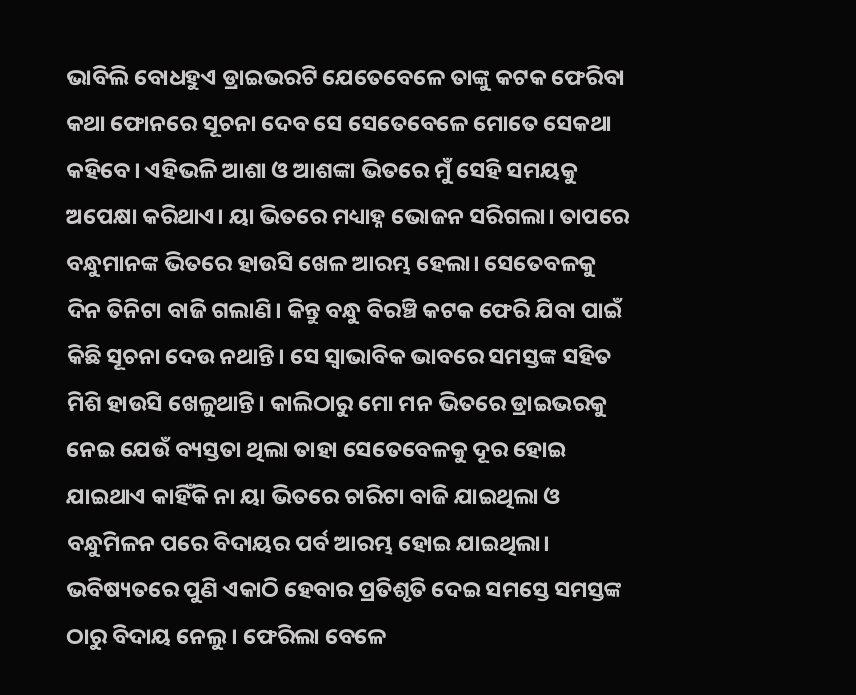ଭାବିଲି ବୋଧହୁଏ ଡ୍ରାଇଭରଟି ଯେତେବେଳେ ତାଙ୍କୁ କଟକ ଫେରିବା କଥା ଫୋନରେ ସୂଚନା ଦେବ ସେ ସେତେବେଳେ ମୋତେ ସେକଥା କହିବେ। ଏହିଭଳି ଆଶା ଓ ଆଶଙ୍କା ଭିତରେ ମୁଁ ସେହି ସମୟକୁ ଅପେକ୍ଷା କରିଥାଏ। ୟା ଭିତରେ ମଧ୍ୟାହ୍ନ ଭୋଜନ ସରିଗଲା। ତାପରେ ବନ୍ଧୁମାନଙ୍କ ଭିତରେ ହାଉସି ଖେଳ ଆରମ୍ଭ ହେଲା। ସେତେବଳକୁ ଦିନ ତିନିଟା ବାଜି ଗଲାଣି। କିନ୍ତୁ ବନ୍ଧୁ ବିରଞ୍ଚି କଟକ ଫେରି ଯିବା ପାଇଁ କିଛି ସୂଚନା ଦେଉ ନଥାନ୍ତି। ସେ ସ୍ଵାଭାବିକ ଭାବରେ ସମସ୍ତଙ୍କ ସହିତ ମିଶି ହାଉସି ଖେଳୁଥାନ୍ତି। କାଲିଠାରୁ ମୋ ମନ ଭିତରେ ଡ୍ରାଇଭରକୁ ନେଇ ଯେଉଁ ବ୍ୟସ୍ତତା ଥିଲା ତାହା ସେତେବେଳକୁ ଦୂର ହୋଇ ଯାଇଥାଏ କାହିଁକି ନା ୟା ଭିତରେ ଚାରିଟା ବାଜି ଯାଇଥିଲା ଓ ବନ୍ଧୁମିଳନ ପରେ ବିଦାୟର ପର୍ବ ଆରମ୍ଭ ହୋଇ ଯାଇଥିଲା। ଭବିଷ୍ୟତରେ ପୁଣି ଏକାଠି ହେବାର ପ୍ରତିଶୃତି ଦେଇ ସମସ୍ତେ ସମସ୍ତଙ୍କ ଠାରୁ ବିଦାୟ ନେଲୁ। ଫେରିଲା ବେଳେ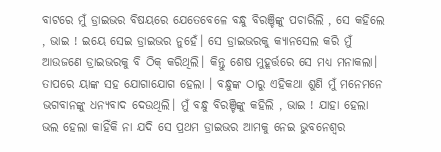ବାଟରେ ମୁଁ ଡ୍ରାଇଭର ବିଷୟରେ ଯେତେବେଳେ ବନ୍ଧୁ ବିରଞ୍ଚିଙ୍କୁ ପଚାରିଲି , ସେ କହିଲେ , ଭାଇ ! ଇୟେ ସେଇ ଡ୍ରାଇଭର ନୁହେଁ। ସେ ଡ୍ରାଇଭରକୁ କ୍ୟାନସେଲ କରି ମୁଁ ଆଉଜଣେ ଡ୍ରାଇଭରକୁ ବି ଠିକ୍ କରିଥିଲି। କିନ୍ତୁ ଶେଷ ମୁହୂର୍ତ୍ତରେ ସେ ମଧ୍ୟ ମନାକଲା। ତାପରେ ୟାଙ୍କ ସହ ଯୋଗାଯୋଗ ହେଲା । ବନ୍ଧୁଙ୍କ ଠାରୁ ଏହିକଥା ଶୁଣି ମୁଁ ମନେମନେ ଭଗବାନଙ୍କୁ ଧନ୍ୟବାଦ ଦେଉଥିଲି। ମୁଁ ବନ୍ଧୁ ବିରଞ୍ଚିଙ୍କୁ କହିଲି , ଭାଇ ! ଯାହା ହେଲା ଭଲ ହେଲା କାହିଁକି ନା ଯଦି ସେ ପ୍ରଥମ ଡ୍ରାଇଭର ଆମକୁ ନେଇ ଭୁବନେଶ୍ଵର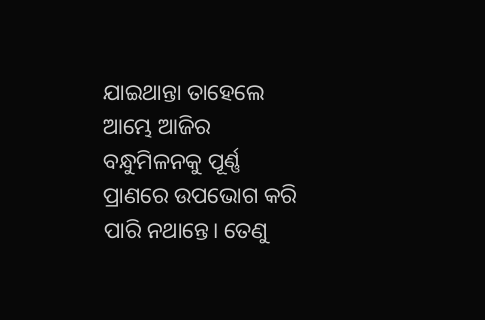ଯାଇଥାନ୍ତା ତାହେଲେ ଆମ୍ଭେ ଆଜିର ବନ୍ଧୁମିଳନକୁ ପୂର୍ଣ୍ଣ ପ୍ରାଣରେ ଉପଭୋଗ କରି ପାରି ନଥାନ୍ତେ। ତେଣୁ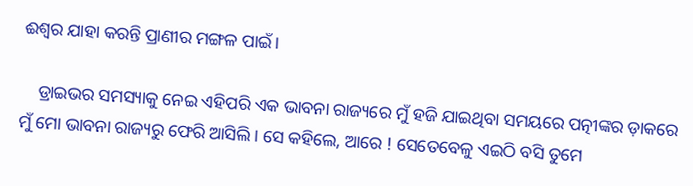ଈଶ୍ୱର ଯାହା କରନ୍ତି ପ୍ରାଣୀର ମଙ୍ଗଳ ପାଇଁ।

    ଡ୍ରାଇଭର ସମସ୍ୟାକୁ ନେଇ ଏହିପରି ଏକ ଭାବନା ରାଜ୍ୟରେ ମୁଁ ହଜି ଯାଇଥିବା ସମୟରେ ପତ୍ନୀଙ୍କର ଡ଼ାକରେ ମୁଁ ମୋ ଭାବନା ରାଜ୍ୟରୁ ଫେରି ଆସିଲି। ସେ କହିଲେ, ଆରେ ! ସେତେବେଳୁ ଏଇଠି ବସି ତୁମେ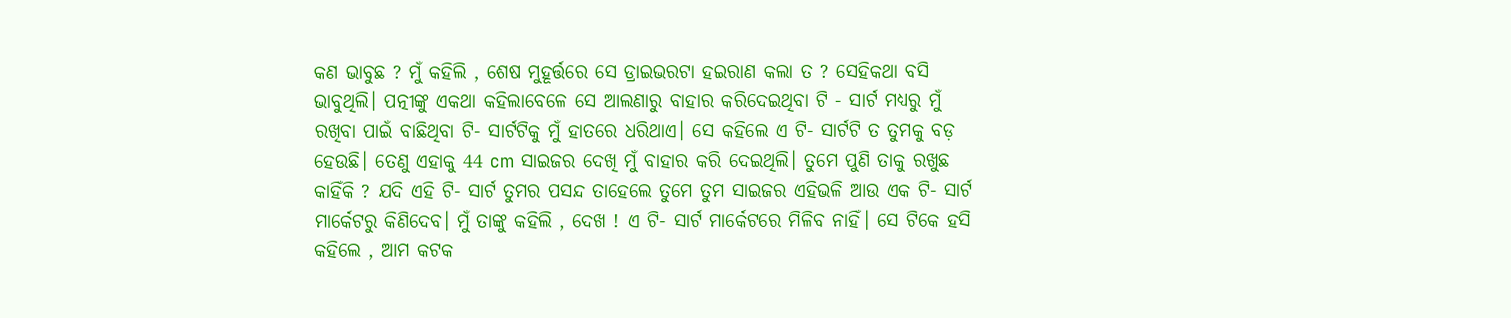କଣ ଭାବୁଛ ? ମୁଁ କହିଲି , ଶେଷ ମୁହୂର୍ତ୍ତରେ ସେ ଡ୍ରାଇଭରଟା ହଇରାଣ କଲା ତ ? ସେହିକଥା ବସି ଭାବୁଥିଲି। ପତ୍ନୀଙ୍କୁ ଏକଥା କହିଲାବେଳେ ସେ ଆଲଣାରୁ ବାହାର କରିଦେଇଥିବା ଟି - ସାର୍ଟ ମଧ୍ୟରୁ ମୁଁ ରଖିବା ପାଇଁ ବାଛିଥିବା ଟି- ସାର୍ଟଟିକୁ ମୁଁ ହାତରେ ଧରିଥାଏ। ସେ କହିଲେ ଏ ଟି- ସାର୍ଟଟି ତ ତୁମକୁ ବଡ଼ ହେଉଛି। ତେଣୁ ଏହାକୁ 44 cm ସାଇଜର ଦେଖି ମୁଁ ବାହାର କରି ଦେଇଥିଲି। ତୁମେ ପୁଣି ତାକୁ ରଖୁଛ କାହିଁକି ? ଯଦି ଏହି ଟି- ସାର୍ଟ ତୁମର ପସନ୍ଦ ତାହେଲେ ତୁମେ ତୁମ ସାଇଜର ଏହିଭଳି ଆଉ ଏକ ଟି- ସାର୍ଟ ମାର୍କେଟରୁ କିଣିଦେବ। ମୁଁ ତାଙ୍କୁ କହିଲି , ଦେଖ ! ଏ ଟି- ସାର୍ଟ ମାର୍କେଟରେ ମିଳିବ ନାହିଁ। ସେ ଟିକେ ହସି କହିଲେ , ଆମ କଟକ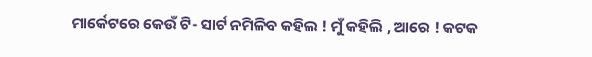ମାର୍କେଟରେ କେଉଁ ଟି- ସାର୍ଟ ନମିଳିବ କହିଲ ! ମୁଁ କହିଲି , ଆରେ ! କଟକ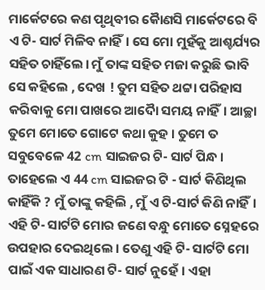ମାର୍କେଟରେ କଣ ପୃଥିବୀର କୋୖଣସି ମାର୍କେଟରେ ବି ଏ ଟି- ସାର୍ଟ ମିଳିବ ନାହିଁ। ସେ ମୋ ମୁହଁକୁ ଆଶ୍ଚର୍ଯ୍ୟର ସହିତ ଚାହିଁଲେ। ମୁଁ ତାଙ୍କ ସହିତ ମଜା କରୁଛି ଭାବି ସେ କହିଲେ , ଦେଖ ! ତୁମ ସହିତ ଥଟ୍ଟା ପରିହାସ କରିବାକୁ ମୋ ପାଖରେ ଆଦୋୖ ସମୟ ନାହିଁ। ଆଚ୍ଛା ତୁମେ ମୋତେ ଗୋଟେ କଥା କୁହ। ତୁମେ ତ ସବୁବେଳେ 42 cm ସାଇଜର ଟି- ସାର୍ଟ ପିନ୍ଧ। ତାହେଲେ ଏ 44 cm ସାଇଜର ଟି - ସାର୍ଟ କିଣିଥିଲ କାହିଁକି ? ମୁଁ ତାଙ୍କୁ କହିଲି , ମୁଁ ଏ ଟି-ସାର୍ଟ କିଣି ନାହିଁ। ଏହି ଟି- ସାର୍ଟଟି ମୋର ଜଣେ ବନ୍ଧୁ ମୋତେ ସ୍ନେହରେ ଉପହାର ଦେଇଥିଲେ। ତେଣୁ ଏହି ଟି- ସାର୍ଟଟି ମୋ ପାଇଁ ଏକ ସାଧାରଣ ଟି- ସାର୍ଟ ନୁହେଁ। ଏହା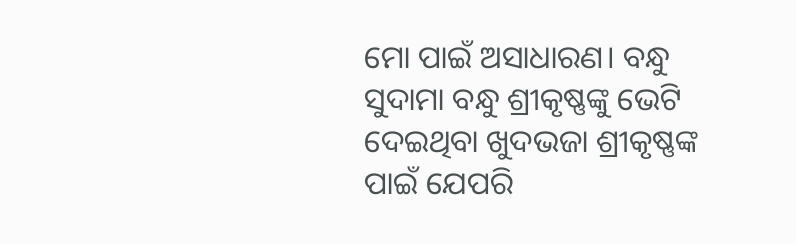ମୋ ପାଇଁ ଅସାଧାରଣ। ବନ୍ଧୁ ସୁଦାମା ବନ୍ଧୁ ଶ୍ରୀକୃଷ୍ଣଙ୍କୁ ଭେଟି ଦେଇଥିବା ଖୁଦଭଜା ଶ୍ରୀକୃଷ୍ଣଙ୍କ ପାଇଁ ଯେପରି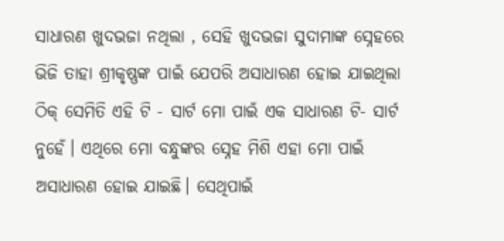ସାଧାରଣ ଖୁଦଭଜା ନଥିଲା , ସେହି ଖୁଦଭଜା ସୁଦାମାଙ୍କ ସ୍ନେହରେ ଭିଜି ତାହା ଶ୍ରୀକୃଷ୍ଣଙ୍କ ପାଇଁ ଯେପରି ଅସାଧାରଣ ହୋଇ ଯାଇଥିଲା ଠିକ୍ ସେମିତି ଏହି ଟି - ସାର୍ଟ ମୋ ପାଇଁ ଏକ ସାଧାରଣ ଟି- ସାର୍ଟ ନୁହେଁ। ଏଥିରେ ମୋ ବନ୍ଧୁଙ୍କର ସ୍ନେହ ମିଶି ଏହା ମୋ ପାଇଁ ଅସାଧାରଣ ହୋଇ ଯାଇଛି। ସେଥିପାଇଁ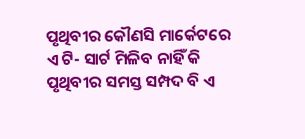ପୃଥିବୀର କୌଣସି ମାର୍କେଟରେ ଏ ଟି- ସାର୍ଟ ମିଳିବ ନାହିଁ କି ପୃଥିବୀର ସମସ୍ତ ସମ୍ପଦ ବି ଏ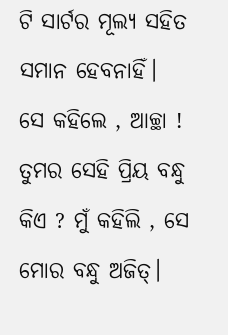ଟି ସାର୍ଟର ମୂଲ୍ୟ ସହିତ ସମାନ ହେବନାହିଁ। ସେ କହିଲେ , ଆଚ୍ଛା ! ତୁମର ସେହି ପ୍ରିୟ ବନ୍ଧୁ କିଏ ? ମୁଁ କହିଲି , ସେ ମୋର ବନ୍ଧୁ ଅଜିତ୍।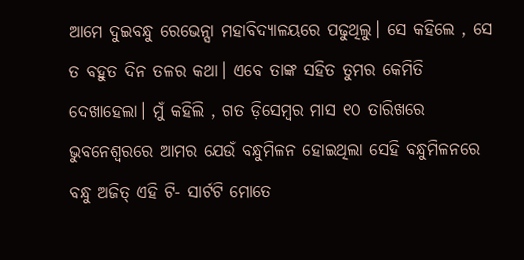ଆମେ ଦୁଇବନ୍ଧୁ ରେଭେନ୍ସା ମହାବିଦ୍ୟାଳୟରେ ପଢୁଥିଲୁ। ସେ କହିଲେ , ସେ ତ ବହୁତ ଦିନ ତଳର କଥା। ଏବେ ତାଙ୍କ ସହିତ ତୁମର କେମିତି ଦେଖାହେଲା। ମୁଁ କହିଲି , ଗତ ଡ଼ିସେମ୍ବର ମାସ ୧୦ ତାରିଖରେ ଭୁବନେଶ୍ୱରରେ ଆମର ଯେଉଁ ବନ୍ଧୁମିଳନ ହୋଇଥିଲା ସେହି ବନ୍ଧୁମିଳନରେ ବନ୍ଧୁ ଅଜିତ୍ ଏହି ଟି- ସାର୍ଟଟି ମୋତେ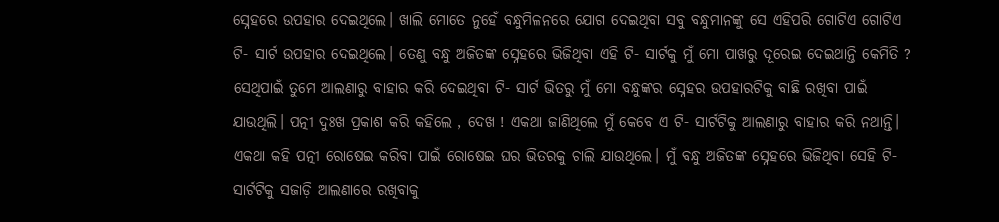ସ୍ନେହରେ ଉପହାର ଦେଇଥିଲେ। ଖାଲି ମୋତେ ନୁହେଁ ବନ୍ଧୁମିଳନରେ ଯୋଗ ଦେଇଥିବା ସବୁ ବନ୍ଧୁମାନଙ୍କୁ ସେ ଏହିପରି ଗୋଟିଏ ଗୋଟିଏ ଟି- ସାର୍ଟ ଉପହାର ଦେଇଥିଲେ। ତେଣୁ ବନ୍ଧୁ ଅଜିତଙ୍କ ସ୍ନେହରେ ଭିଜିଥିବା ଏହି ଟି- ସାର୍ଟକୁ ମୁଁ ମୋ ପାଖରୁ ଦୂରେଇ ଦେଇଥାନ୍ତି କେମିତି ? ସେଥିପାଇଁ ତୁମେ ଆଲଣାରୁ ବାହାର କରି ଦେଇଥିବା ଟି- ସାର୍ଟ ଭିତରୁ ମୁଁ ମୋ ବନ୍ଧୁଙ୍କର ସ୍ନେହର ଉପହାରଟିକୁ ବାଛି ରଖିବା ପାଇଁ ଯାଉଥିଲି। ପତ୍ନୀ ଦୁଃଖ ପ୍ରକାଶ କରି କହିଲେ , ଦେଖ ! ଏକଥା ଜାଣିଥିଲେ ମୁଁ କେବେ ଏ ଟି- ସାର୍ଟଟିକୁ ଆଲଣାରୁ ବାହାର କରି ନଥାନ୍ତି। ଏକଥା କହି ପତ୍ନୀ ରୋଷେଇ କରିବା ପାଇଁ ରୋଷେଇ ଘର ଭିତରକୁ ଚାଲି ଯାଉଥିଲେ। ମୁଁ ବନ୍ଧୁ ଅଜିତଙ୍କ ସ୍ନେହରେ ଭିଜିଥିବା ସେହି ଟି- ସାର୍ଟଟିକୁ ସଜାଡ଼ି ଆଲଣାରେ ରଖିବାକୁ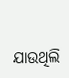ଯାଉଥିଲି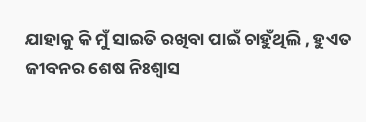ଯାହାକୁ କି ମୁଁ ସାଇତି ରଖିବା ପାଇଁ ଚାହୁଁଥିଲି , ହୁଏତ ଜୀବନର ଶେଷ ନିଃଶ୍ୱାସ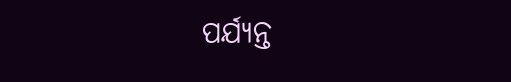ପର୍ଯ୍ୟନ୍ତ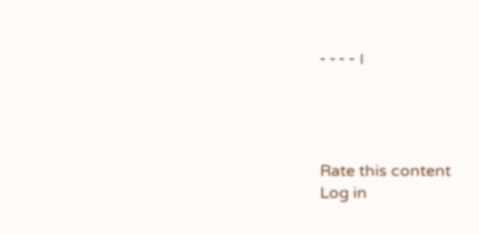- - - - ।




Rate this content
Log in